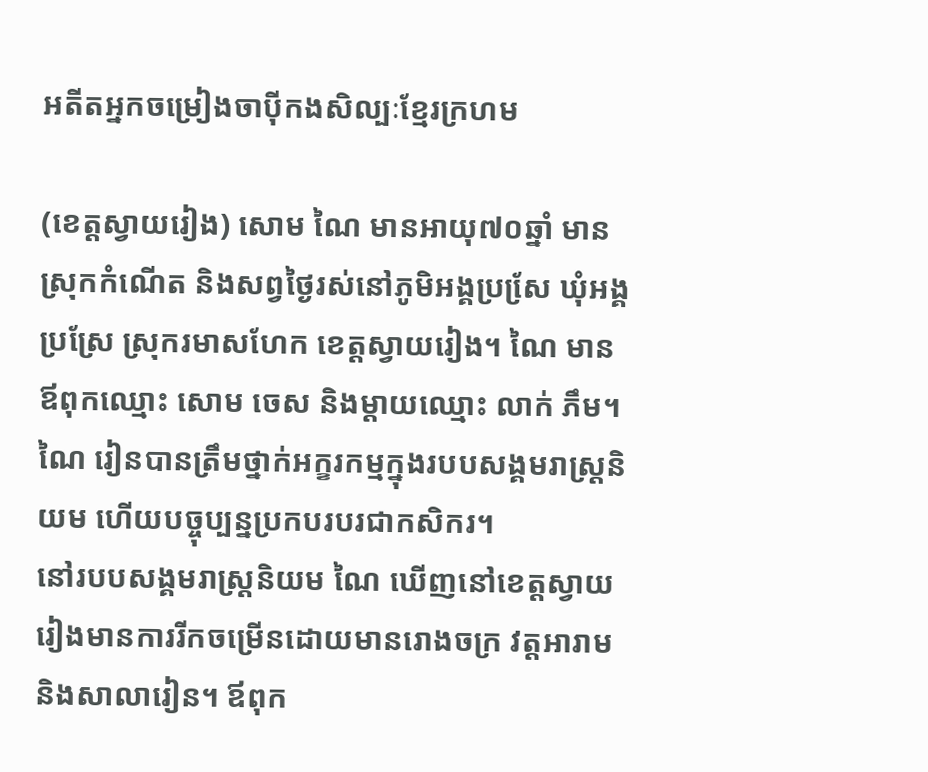អតីតអ្នកចម្រៀងចាប៉ីកងសិល្បៈខ្មែរក្រហម

(ខេត្តស្វាយរៀង) សោម ណៃ មានអាយុ៧០ឆ្នាំ មានស្រុកកំណើត និងសព្វថ្ងៃរស់នៅភូមិអង្គប្រសែ្រ ឃុំអង្គប្រស្រែ ស្រុករមាសហែក ខេត្តស្វាយរៀង។ ណៃ មានឪពុកឈ្មោះ សោម ចេស និងម្តាយឈ្មោះ លាក់ ភឹម។ ណៃ រៀនបានត្រឹមថ្នាក់អក្ខរកម្មក្នុងរបបសង្គមរាស្រ្តនិយម ហើយបច្ចុប្បន្នប្រកបរបរជាកសិករ។
នៅរបបសង្គមរាស្រ្តនិយម ណៃ ឃើញនៅខេត្តស្វាយរៀងមានការរីកចម្រើនដោយមានរោងចក្រ វត្តអារាម និងសាលារៀន។ ឪពុក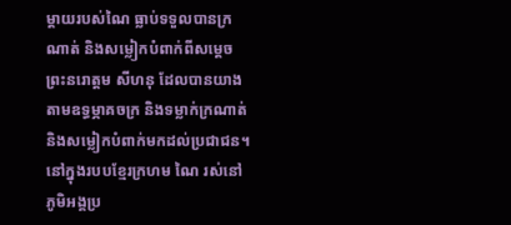ម្តាយរបស់ណៃ ធ្លាប់ទទួលបានក្រណាត់ និងសម្លៀកបំពាក់ពីសម្តេចព្រះនរោត្តម សីហនុ ដែលបានយាងតាមឧទ្ធម្ភាគចក្រ និងទម្លាក់ក្រណាត់ និងសម្លៀកបំពាក់មកដល់ប្រជាជន។
នៅក្នុងរបបខ្មែរក្រហម ណៃ រស់នៅភូមិអង្គប្រ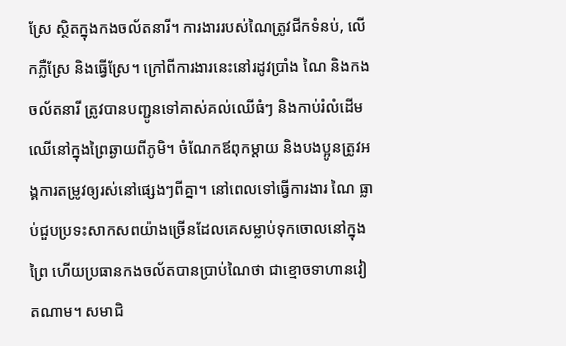ស្រែ ស្ថិតក្នុងកងចល័តនារី។ ការងាររបស់ណៃត្រូវជីកទំនប់, លើកភ្លឺស្រែ និងធ្វើស្រែ។ ក្រៅពីការងារនេះនៅរដូវប្រាំង ណៃ និងកងចល័តនារី ត្រូវបានបញ្ជូនទៅគាស់គល់ឈើធំៗ និងកាប់រំលំដើមឈើនៅក្នុងព្រៃឆ្ងាយពីភូមិ។ ចំណែកឪពុកម្តាយ និងបងប្អូនត្រូវអង្គការតម្រូវឲ្យរស់នៅផ្សេងៗពីគ្នា។ នៅពេលទៅធ្វើការងារ ណៃ ធ្លាប់ជួបប្រទះសាកសពយ៉ាងច្រើនដែលគេសម្លាប់ទុកចោលនៅក្នុងព្រៃ ហើយប្រធានកងចល័តបានប្រាប់ណៃថា ជាខ្មោចទាហានវៀតណាម។ សមាជិ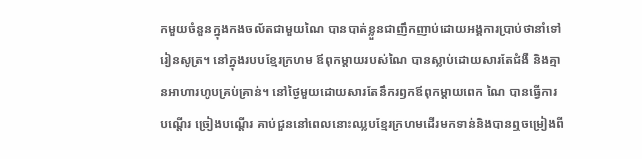កមួយចំនួនក្នុងកងចល័តជាមួយណៃ បានបាត់ខ្លួនជាញឹកញាប់ដោយអង្គការប្រាប់ថានាំទៅរៀនសូត្រ។ នៅក្នុងរបបខ្មែរក្រហម ឪពុកម្តាយរបស់ណៃ បានស្លាប់ដោយសារតែជំងឺ និងគ្មានអាហារហូបគ្រប់គ្រាន់។ នៅថ្ងៃមួយដោយសារតែនឹករឭកឪពុកម្តាយពេក ណៃ បានធ្វើការបណ្តើរ ច្រៀងបណ្តើរ គាប់ជួននៅពេលនោះឈ្លបខ្មែរក្រហមដើរមកទាន់និងបានឮចម្រៀងពី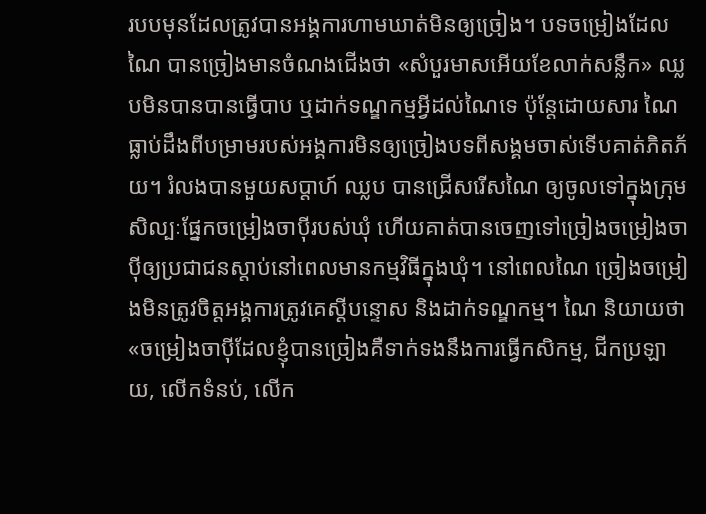របបមុនដែលត្រូវបានអង្គការហាមឃាត់មិនឲ្យច្រៀង។ បទចម្រៀងដែល ណៃ បានច្រៀងមានចំណងជើងថា «សំបួរមាសអើយខែលាក់សន្លឹក» ឈ្លបមិនបានបានធ្វើបាប ឬដាក់ទណ្ឌកម្មអ្វីដល់ណៃទេ ប៉ុន្តែដោយសារ ណៃ ធ្លាប់ដឹងពីបម្រាមរបស់អង្គការមិនឲ្យច្រៀងបទពីសង្គមចាស់ទើបគាត់ភិតភ័យ។ រំលងបានមួយសប្តាហ៍ ឈ្លប បានជ្រើសរើសណៃ ឲ្យចូលទៅក្នុងក្រុមសិល្បៈផ្នែកចម្រៀងចាប៉ីរបស់ឃុំ ហើយគាត់បានចេញទៅច្រៀងចម្រៀងចាប៉ីឲ្យប្រជាជនស្តាប់នៅពេលមានកម្មវិធីក្នុងឃុំ។ នៅពេលណៃ ច្រៀងចម្រៀងមិនត្រូវចិត្តអង្គការត្រូវគេស្តីបន្ទោស និងដាក់ទណ្ឌកម្ម។ ណៃ និយាយថា «ចម្រៀងចាប៉ីដែលខ្ញុំបានច្រៀងគឺទាក់ទងនឹងការធ្វើកសិកម្ម, ជីកប្រឡាយ, លើកទំនប់, លើក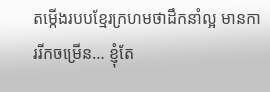តម្កើងរបបខ្មែរក្រហមថាដឹកនាំល្អ មានការរីកចម្រើន… ខ្ញុំតែ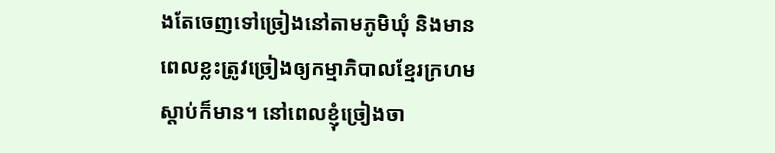ងតែចេញទៅច្រៀងនៅតាមភូមិឃុំ និងមានពេលខ្លះត្រូវច្រៀងឲ្យកម្មាភិបាលខ្មែរក្រហមស្តាប់ក៏មាន។ នៅពេលខ្ញុំច្រៀងចា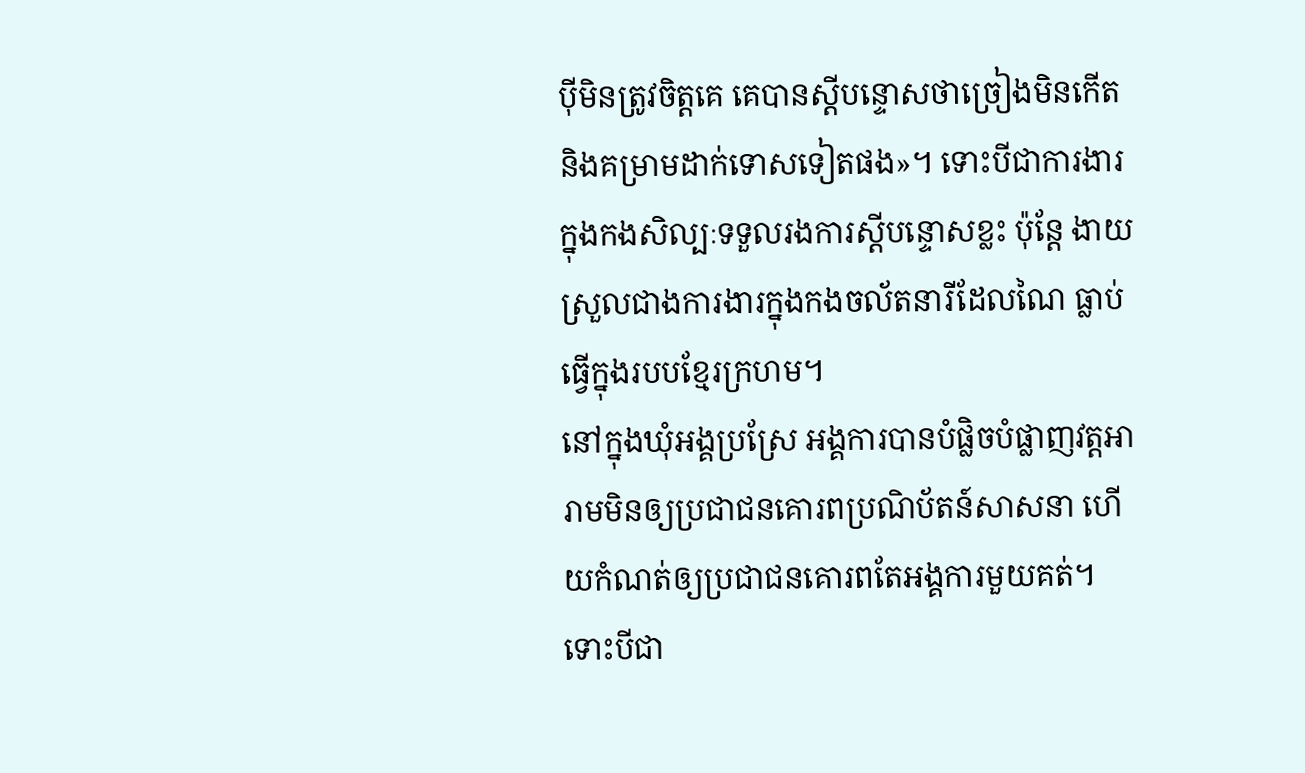ប៉ីមិនត្រូវចិត្តគេ គេបានស្តីបន្ទោសថាច្រៀងមិនកើត និងគម្រាមដាក់ទោសទៀតផង»។ ទោះបីជាការងារក្នុងកងសិល្បៈទទួលរងការស្តីបន្ទោសខ្លះ ប៉ុន្តែ ងាយស្រួលជាងការងារក្នុងកងចល័តនារីដែលណៃ ធ្លាប់ធ្វើក្នុងរបបខ្មែរក្រហម។
នៅក្នុងឃុំអង្គប្រស្រែ អង្គការបានបំផ្លិចបំផ្លាញវត្តអារាមមិនឲ្យប្រជាជនគោរពប្រណិប័តន៍សាសនា ហើយកំណត់ឲ្យប្រជាជនគោរពតែអង្គការមួយគត់។ ទោះបីជា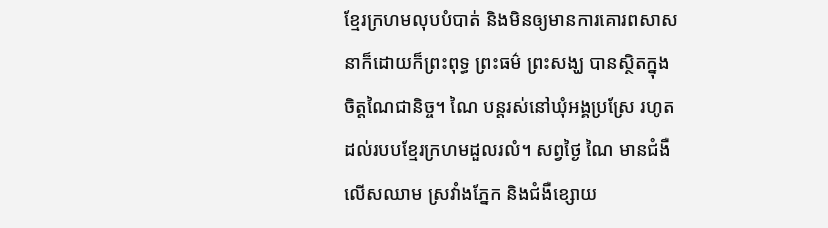ខ្មែរក្រហមលុបបំបាត់ និងមិនឲ្យមានការគោរពសាសនាក៏ដោយក៏ព្រះពុទ្ធ ព្រះធម៌ ព្រះសង្ឃ បានស្ថិតក្នុងចិត្តណៃជានិច្ច។ ណៃ បន្តរស់នៅឃុំអង្គប្រស្រែ រហូតដល់របបខ្មែរក្រហមដួលរលំ។ សព្វថ្ងៃ ណៃ មានជំងឺលើសឈាម ស្រវាំងភ្នែក និងជំងឺខ្សោយ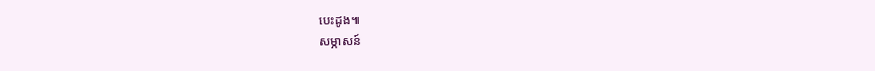បេះដូង៕
សម្ភាសន៍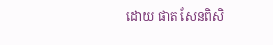ដោយ ផាត សែនពិសិ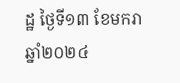ដ្ឋ ថ្ងៃទី១៣ ខែមករា ឆ្នាំ២០២៤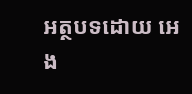អត្ថបទដោយ អេង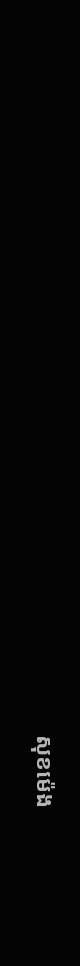សុខម៉េង